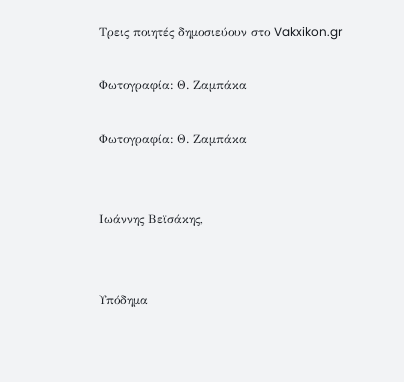Τρεις ποιητές δημοσιεύουν στο Vakxikon.gr

Φωτογραφία: Θ. Ζαμπάκα

Φωτογραφία: Θ. Ζαμπάκα


Ιωάννης Βεϊσάκης,


Υπόδημα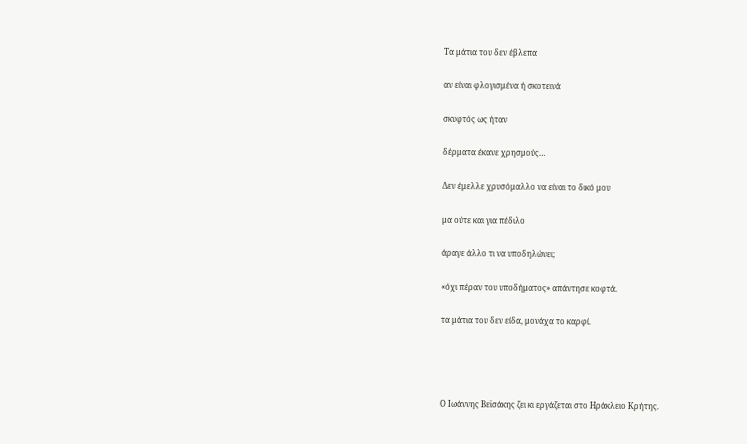Τα μάτια του δεν έβλεπα

αν είναι φλογισμένα ή σκοτεινά

σκυφτός ως ήταν

δέρματα έκανε χρησμούς…

Δεν έμελλε χρυσόμαλλο να είναι το δικό μου

μα ούτε και για πέδιλο

άραγε άλλο τι να υποδηλώνει;

«όχι πέραν του υποδήματος» απάντησε κοφτά.

τα μάτια του δεν είδα, μονάχα το καρφί.




Ο Ιωάννης Βεϊσάκης ζει κι εργάζεται στο Ηράκλειο Κρήτης.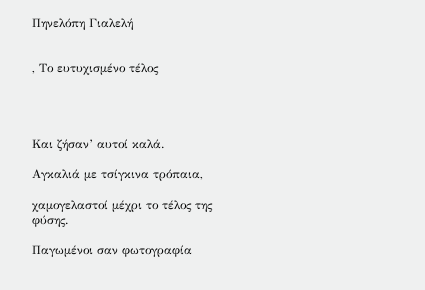Πηνελόπη Γιαλελή


, Το ευτυχισμένο τέλος




Και ζήσαν’ αυτοί καλά.

Αγκαλιά με τσίγκινα τρόπαια,

χαμογελαστοί μέχρι το τέλος της φύσης.

Παγωμένοι σαν φωτογραφία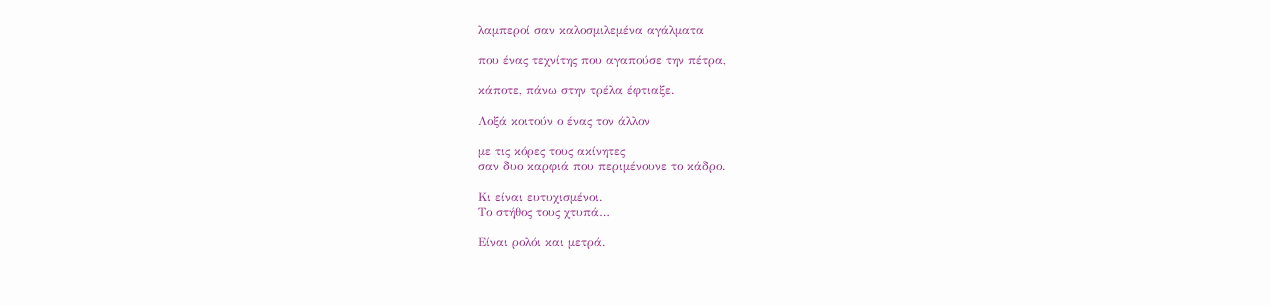λαμπεροί σαν καλοσμιλεμένα αγάλματα

που ένας τεχνίτης που αγαπούσε την πέτρα,

κάποτε, πάνω στην τρέλα έφτιαξε.

Λοξά κοιτούν ο ένας τον άλλον

με τις κόρες τους ακίνητες
σαν δυο καρφιά που περιμένουνε το κάδρο.

Κι είναι ευτυχισμένοι.
Το στήθος τους χτυπά…

Είναι ρολόι και μετρά.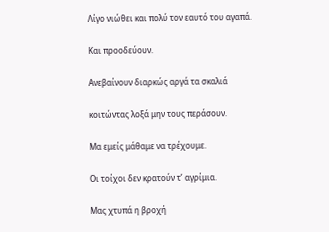Λίγο νιώθει και πολύ τον εαυτό του αγαπά.

Και προοδεύουν.

Ανεβαίνουν διαρκώς αργά τα σκαλιά

κοιτώντας λοξά μην τους περάσουν.

Μα εμείς μάθαμε να τρέχουμε.

Οι τοίχοι δεν κρατούν τ’ αγρίμια.

Μας χτυπά η βροχή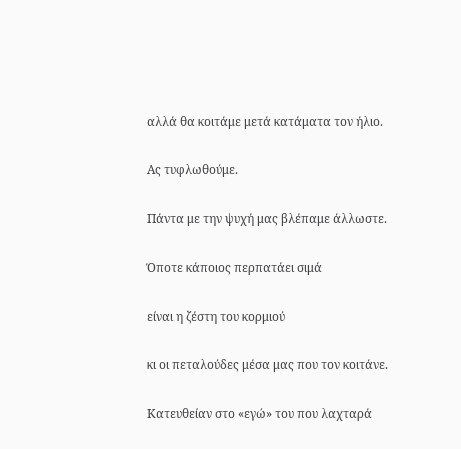αλλά θα κοιτάμε μετά κατάματα τον ήλιο.

Ας τυφλωθούμε.

Πάντα με την ψυχή μας βλέπαμε άλλωστε.

Όποτε κάποιος περπατάει σιμά

είναι η ζέστη του κορμιού

κι οι πεταλούδες μέσα μας που τον κοιτάνε.

Κατευθείαν στο «εγώ» του που λαχταρά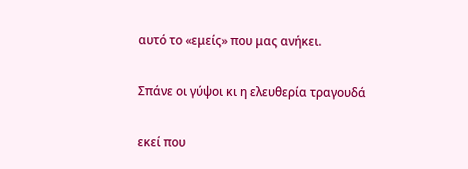αυτό το «εμείς» που μας ανήκει.

Σπάνε οι γύψοι κι η ελευθερία τραγουδά

εκεί που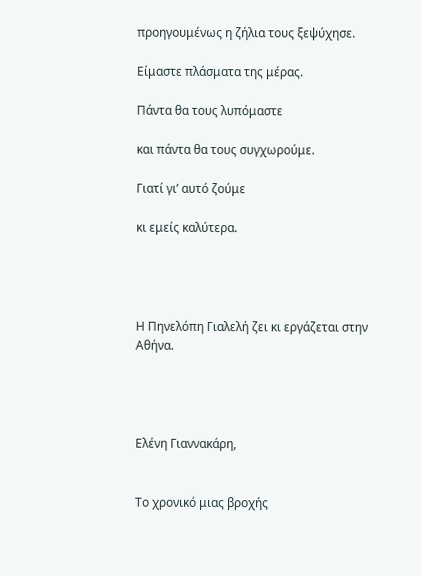προηγουμένως η ζήλια τους ξεψύχησε.

Είμαστε πλάσματα της μέρας.

Πάντα θα τους λυπόμαστε

και πάντα θα τους συγχωρούμε.

Γιατί γι’ αυτό ζούμε

κι εμείς καλύτερα.




Η Πηνελόπη Γιαλελή ζει κι εργάζεται στην Αθήνα.




Ελένη Γιαννακάρη,


Το χρονικό μιας βροχής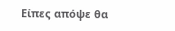Είπες απόψε θα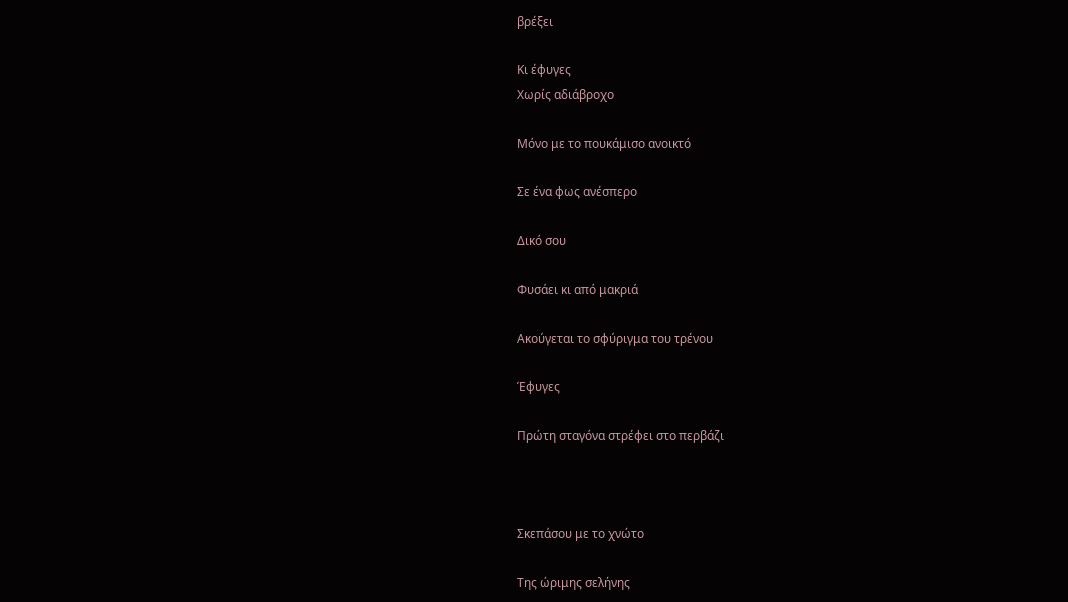βρέξει

Κι έφυγες
Χωρίς αδιάβροχο

Μόνο με το πουκάμισο ανοικτό

Σε ένα φως ανέσπερο

Δικό σου

Φυσάει κι από μακριά

Ακούγεται το σφύριγμα του τρένου

Έφυγες

Πρώτη σταγόνα στρέφει στο περβάζι



Σκεπάσου με το χνώτο

Της ώριμης σελήνης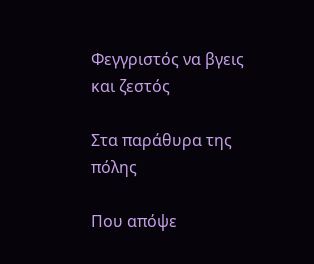Φεγγριστός να βγεις και ζεστός

Στα παράθυρα της πόλης

Που απόψε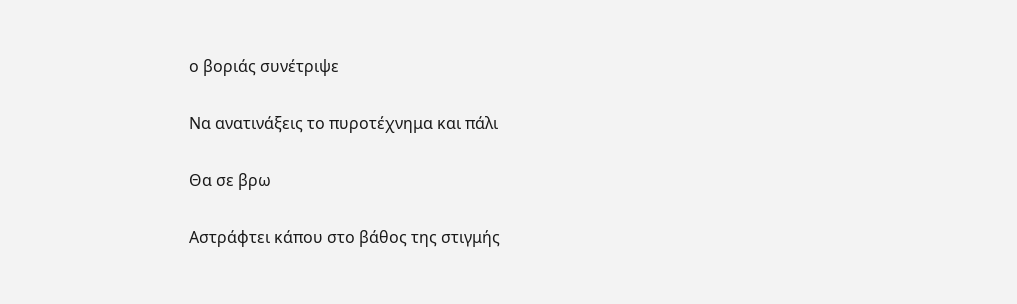ο βοριάς συνέτριψε

Να ανατινάξεις το πυροτέχνημα και πάλι

Θα σε βρω

Αστράφτει κάπου στο βάθος της στιγμής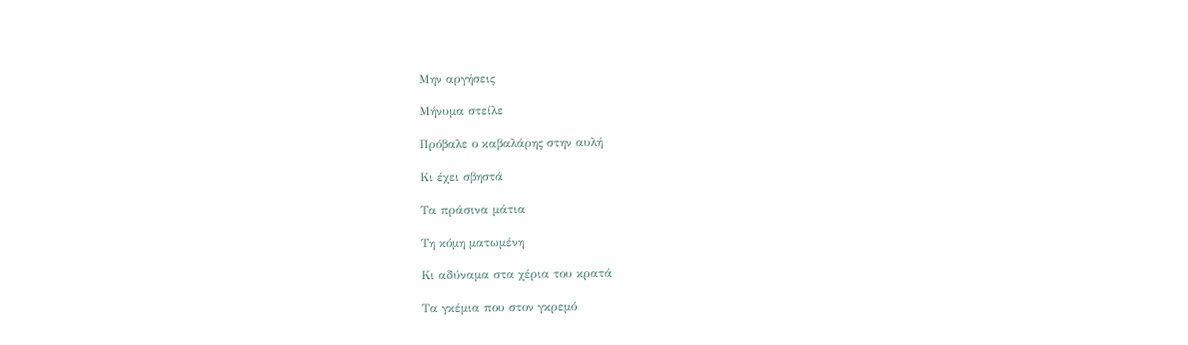Μην αργήσεις

Μήνυμα στείλε

Πρόβαλε ο καβαλάρης στην αυλή

Κι έχει σβηστά

Τα πράσινα μάτια

Τη κόμη ματωμένη

Κι αδύναμα στα χέρια του κρατά

Τα γκέμια που στον γκρεμό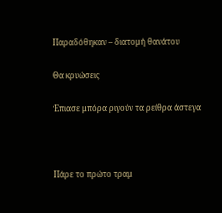Παραδόθηκαν – διατομή θανάτου

Θα κρυώσεις

Έπιασε μπόρα ριγούν τα ρείθρα άστεγα



Πάρε το πρώτο τραμ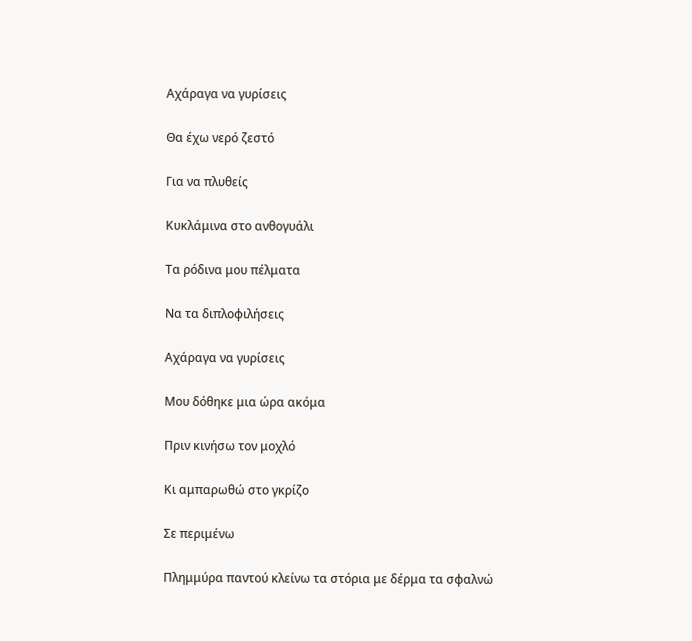Αχάραγα να γυρίσεις

Θα έχω νερό ζεστό

Για να πλυθείς

Κυκλάμινα στο ανθογυάλι

Τα ρόδινα μου πέλματα

Να τα διπλοφιλήσεις

Αχάραγα να γυρίσεις

Μου δόθηκε μια ώρα ακόμα

Πριν κινήσω τον μοχλό

Κι αμπαρωθώ στο γκρίζο

Σε περιμένω

Πλημμύρα παντού κλείνω τα στόρια με δέρμα τα σφαλνώ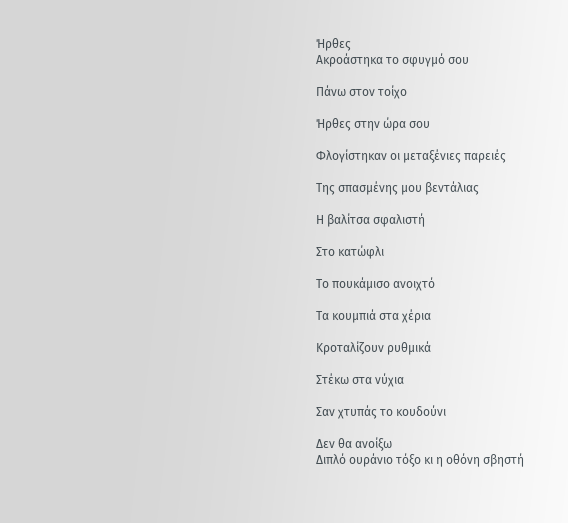Ήρθες
Ακροάστηκα το σφυγμό σου

Πάνω στον τοίχο

Ήρθες στην ώρα σου

Φλογίστηκαν οι μεταξένιες παρειές

Της σπασμένης μου βεντάλιας

Η βαλίτσα σφαλιστή

Στο κατώφλι

Το πουκάμισο ανοιχτό

Τα κουμπιά στα χέρια

Κροταλίζουν ρυθμικά

Στέκω στα νύχια

Σαν χτυπάς το κουδούνι

Δεν θα ανοίξω
Διπλό ουράνιο τόξο κι η οθόνη σβηστή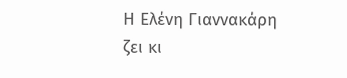Η Ελένη Γιαννακάρη ζει κι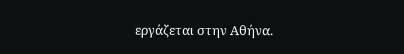εργάζεται στην Αθήνα.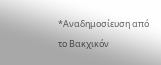*Αναδημοσίευση από το Βακχικόν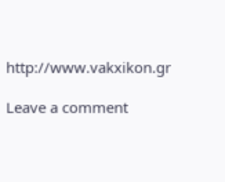http://www.vakxikon.gr

Leave a comment